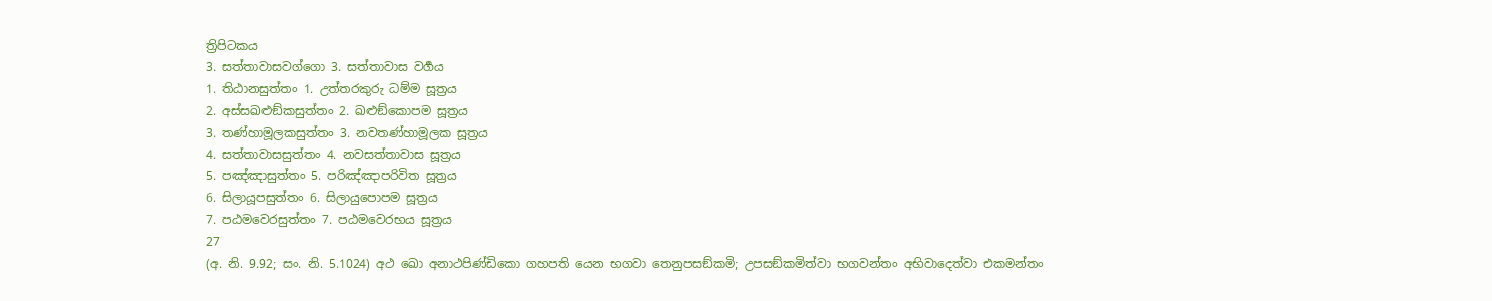ත්‍රිපිටකය
3. සත්තාවාසවග්ගො 3. සත්තාවාස වර්‍ගය
1. තිඨානසුත්තං 1. උත්තරකුරු ධම්ම සූත්‍රය
2. අස්සඛළුඞ්කසුත්තං 2. ඛළුඞ්කොපම සූත්‍රය
3. තණ්හාමූලකසුත්තං 3. නවතණ්හාමූලක සූත්‍රය
4. සත්තාවාසසුත්තං 4. නවසත්තාවාස සූත්‍රය
5. පඤ්ඤාසුත්තං 5. පරිඤ්ඤාපරිවිත සූත්‍රය
6. සිලායූපසුත්තං 6. සිලායුපොපම සූත්‍රය
7. පඨමවෙරසුත්තං 7. පඨමවෙරභය සූත්‍රය
27
(අ. නි. 9.92; සං. නි. 5.1024) අථ ඛො අනාථපිණ්ඩිකො ගහපති යෙන භගවා තෙනුපසඞ්කමි; උපසඞ්කමිත්වා භගවන්තං අභිවාදෙත්වා එකමන්තං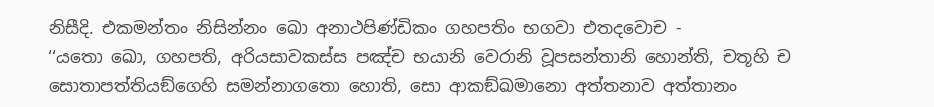නිසීදි. එකමන්තං නිසින්නං ඛො අනාථපිණ්ඩිකං ගහපතිං භගවා එතදවොච -
‘‘යතො ඛො, ගහපති, අරියසාවකස්ස පඤ්ච භයානි වෙරානි වූපසන්තානි හොන්ති, චතූහි ච සොතාපත්තියඞ්ගෙහි සමන්නාගතො හොති, සො ආකඞ්ඛමානො අත්තනාව අත්තානං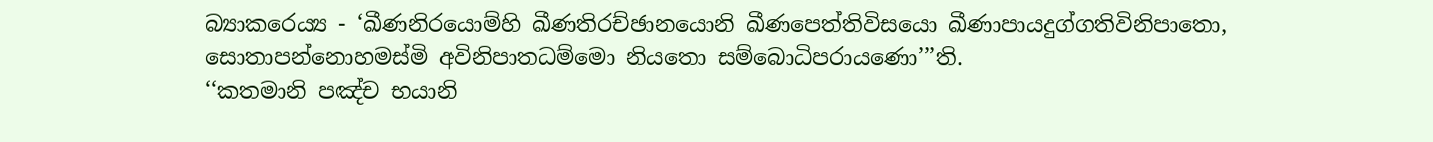බ්‍යාකරෙය්‍ය - ‘ඛීණනිරයොම්හි ඛීණතිරච්ඡානයොනි ඛීණපෙත්තිවිසයො ඛීණාපායදුග්ගතිවිනිපාතො, සොතාපන්නොහමස්මි අවිනිපාතධම්මො නියතො සම්බොධිපරායණො’’’ති.
‘‘කතමානි පඤ්ච භයානි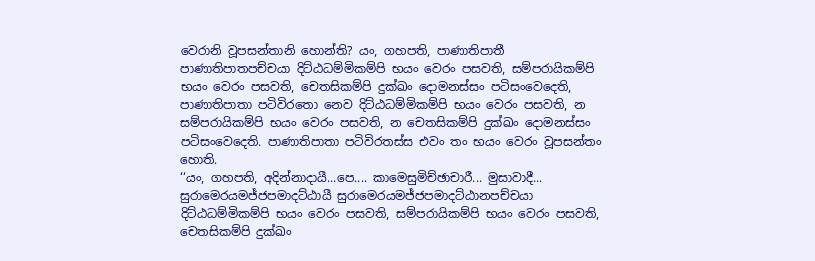වෙරානි වූපසන්තානි හොන්ති? යං, ගහපති, පාණාතිපාතී පාණාතිපාතපච්චයා දිට්ඨධම්මිකම්පි භයං වෙරං පසවති, සම්පරායිකම්පි භයං වෙරං පසවති, චෙතසිකම්පි දුක්ඛං දොමනස්සං පටිසංවෙදෙති, පාණාතිපාතා පටිවිරතො නෙව දිට්ඨධම්මිකම්පි භයං වෙරං පසවති, න සම්පරායිකම්පි භයං වෙරං පසවති, න චෙතසිකම්පි දුක්ඛං දොමනස්සං පටිසංවෙදෙති. පාණාතිපාතා පටිවිරතස්ස එවං තං භයං වෙරං වූපසන්තං හොති.
‘‘යං, ගහපති, අදින්නාදායී...පෙ.... කාමෙසුමිච්ඡාචාරී... මුසාවාදී... සුරාමෙරයමජ්ජපමාදට්ඨායී සුරාමෙරයමජ්ජපමාදට්ඨානපච්චයා දිට්ඨධම්මිකම්පි භයං වෙරං පසවති, සම්පරායිකම්පි භයං වෙරං පසවති, චෙතසිකම්පි දුක්ඛං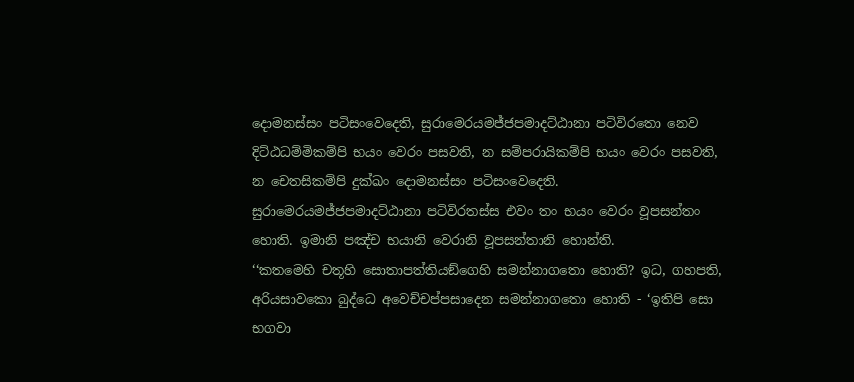දොමනස්සං පටිසංවෙදෙති, සුරාමෙරයමජ්ජපමාදට්ඨානා පටිවිරතො නෙව දිට්ඨධම්මිකම්පි භයං වෙරං පසවති, න සම්පරායිකම්පි භයං වෙරං පසවති, න චෙතසිකම්පි දුක්ඛං දොමනස්සං පටිසංවෙදෙති. සුරාමෙරයමජ්ජපමාදට්ඨානා පටිවිරතස්ස එවං තං භයං වෙරං වූපසන්තං හොති. ඉමානි පඤ්ච භයානි වෙරානි වූපසන්තානි හොන්ති.
‘‘කතමෙහි චතූහි සොතාපත්තියඞ්ගෙහි සමන්නාගතො හොති? ඉධ, ගහපති, අරියසාවකො බුද්ධෙ අවෙච්චප්පසාදෙන සමන්නාගතො හොති - ‘ඉතිපි සො භගවා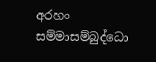අරහං සම්මාසම්බුද්ධො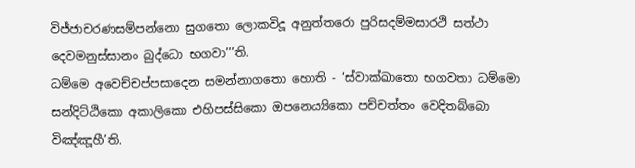විජ්ජාචරණසම්පන්නො සුගතො ලොකවිදූ අනුත්තරො පුරිසදම්මසාරථි සත්ථා දෙවමනුස්සානං බුද්ධො භගවා’’’ති.
ධම්මෙ අවෙච්චප්පසාදෙන සමන්නාගතො හොති - ‘ස්වාක්ඛාතො භගවතා ධම්මො සන්දිට්ඨිකො අකාලිකො එහිපස්සිකො ඔපනෙය්‍යිකො පච්චත්තං වෙදිතබ්බො විඤ්ඤූහී’ති.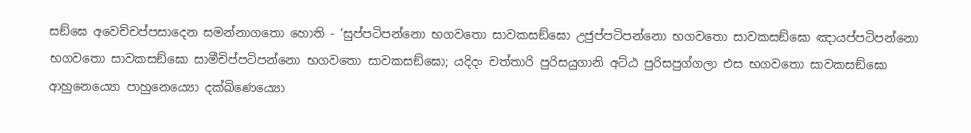සඞ්ඝෙ අවෙච්චප්පසාදෙන සමන්නාගතො හොති - ‘සුප්පටිපන්නො භගවතො සාවකසඞ්ඝො උජුප්පටිපන්නො භගවතො සාවකසඞ්ඝො ඤායප්පටිපන්නො භගවතො සාවකසඞ්ඝො සාමීචිප්පටිපන්නො භගවතො සාවකසඞ්ඝො; යදිදං චත්තාරි පුරිසයුගානි අට්ඨ පුරිසපුග්ගලා එස භගවතො සාවකසඞ්ඝො ආහුනෙය්‍යො පාහුනෙය්‍යො දක්ඛිණෙය්‍යො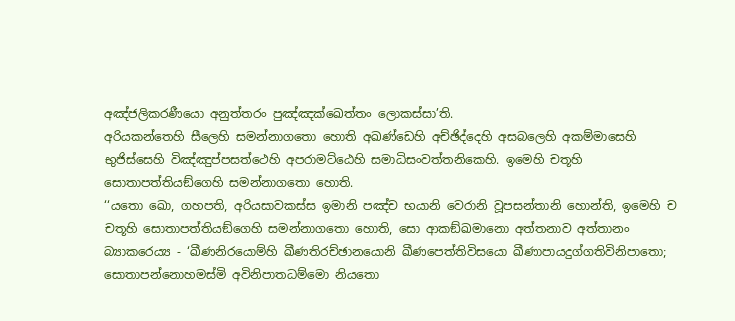අඤ්ජලිකරණීයො අනුත්තරං පුඤ්ඤක්ඛෙත්තං ලොකස්සා’ති.
අරියකන්තෙහි සීලෙහි සමන්නාගතො හොති අඛණ්ඩෙහි අච්ඡිද්දෙහි අසබලෙහි අකම්මාසෙහි භුජිස්සෙහි විඤ්ඤුප්පසත්ථෙහි අපරාමට්ඨෙහි සමාධිසංවත්තනිකෙහි. ඉමෙහි චතූහි සොතාපත්තියඞ්ගෙහි සමන්නාගතො හොති.
‘‘යතො ඛො, ගහපති, අරියසාවකස්ස ඉමානි පඤ්ච භයානි වෙරානි වූපසන්තානි හොන්ති, ඉමෙහි ච චතූහි සොතාපත්තියඞ්ගෙහි සමන්නාගතො හොති, සො ආකඞ්ඛමානො අත්තනාව අත්තානං බ්‍යාකරෙය්‍ය - ‘ඛීණනිරයොම්හි ඛීණතිරච්ඡානයොනි ඛීණපෙත්තිවිසයො ඛීණාපායදුග්ගතිවිනිපාතො; සොතාපන්නොහමස්මි අවිනිපාතධම්මො නියතො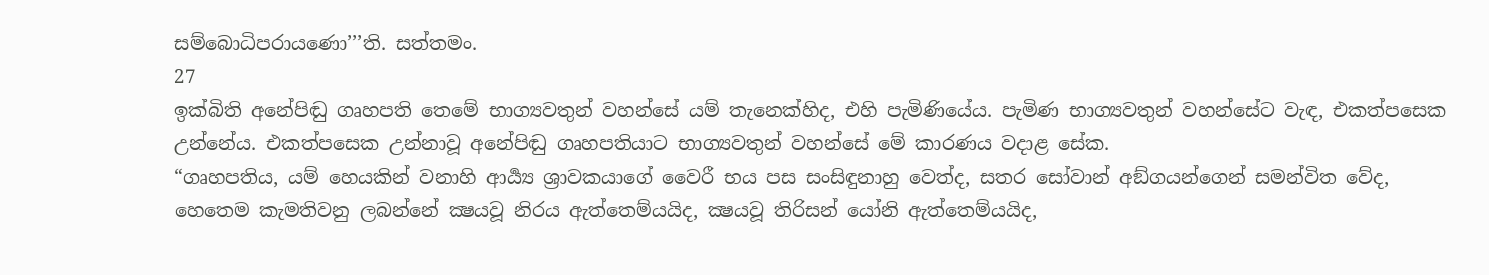සම්බොධිපරායණො’’’ති. සත්තමං.
27
ඉක්බිති අනේපිඬු ගෘහපති තෙමේ භාග්‍යවතුන් වහන්සේ යම් තැනෙක්හිද, එහි පැමිණියේය. පැමිණ භාග්‍යවතුන් වහන්සේට වැඳ, එකත්පසෙක උන්නේය. එකත්පසෙක උන්නාවූ අනේපිඬු ගෘහපතියාට භාග්‍යවතුන් වහන්සේ මේ කාරණය වදාළ සේක.
“ගෘහපතිය, යම් හෙයකින් වනාහි ආර්‍ය්‍ය ශ්‍රාවකයාගේ වෛරී භය පස සංසිඳුනාහු වෙත්ද, සතර සෝවාන් අඞ්ගයන්ගෙන් සමන්විත වේද, හෙතෙම කැමතිවනු ලබන්නේ ක්‍ෂයවූ නිරය ඇත්තෙම්යයිද, ක්‍ෂයවූ තිරිසන් යෝනි ඇත්තෙම්යයිද,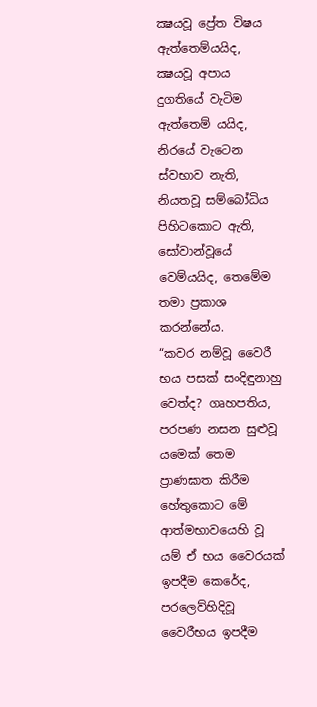ක්‍ෂයවූ ප්‍රේත විෂය ඇත්තෙම්යයිද, ක්‍ෂයවූ අපාය දුගතියේ වැටිම ඇත්තෙම් යයිද, නිරයේ වැටෙන ස්වභාව නැති, නියතවූ සම්බෝධිය පිහිටකොට ඇති, සෝවාන්වූයේ වෙම්යයිද, තෙමේම තමා ප්‍රකාශ කරන්නේය.
“කවර නම්වූ වෛරී භය පසක් සංදිඳුනාහු වෙත්ද? ගෘහපතිය, පරපණ නසන සුළුවූ යමෙක් තෙම ප්‍රාණඝාත කිරීම හේතුකොට මේ ආත්මභාවයෙහි වූ යම් ඒ භය වෛරයක් ඉපදීම කෙරේද, පරලෙව්හිදිවූ වෛරීභය ඉපදීම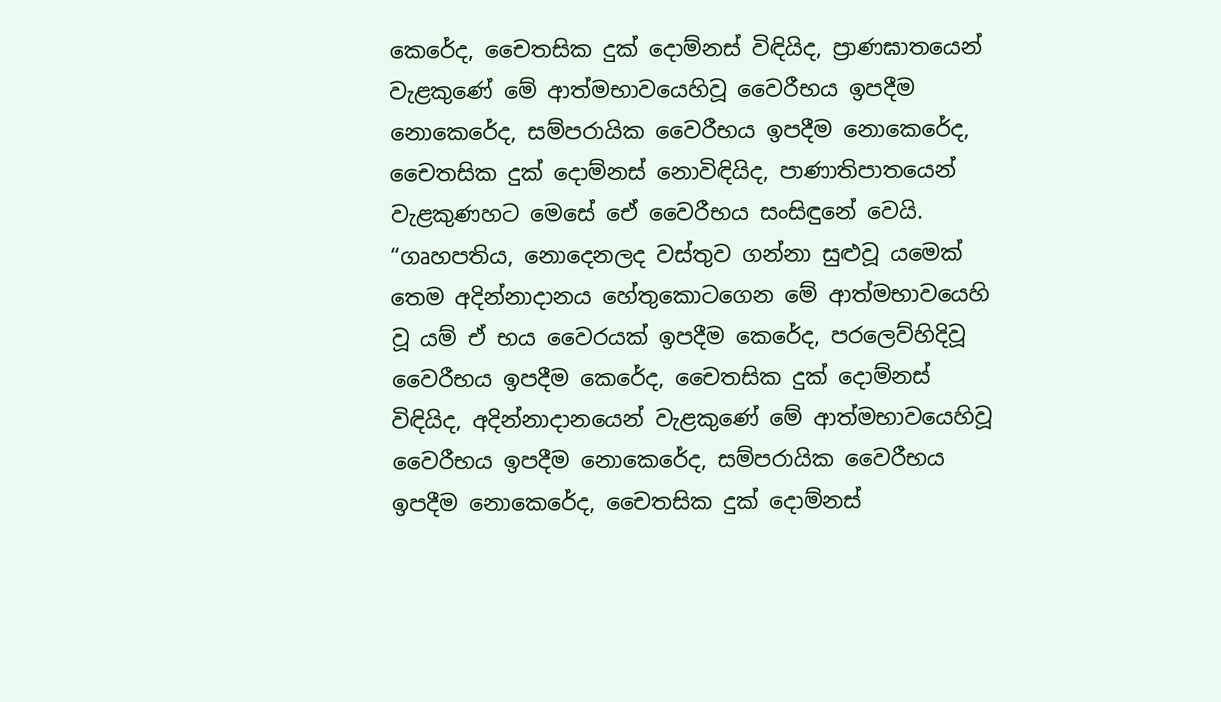කෙරේද, චෛතසික දුක් දොම්නස් විඳියිද, ප්‍රාණඝාතයෙන් වැළකුණේ මේ ආත්මභාවයෙහිවූ වෛරීභය ඉපදීම නොකෙරේද, සම්පරායික වෛරීභය ඉපදීම නොකෙරේද, චෛතසික දුක් දොම්නස් නොවිඳියිද, පාණාතිපාතයෙන් වැළකුණහට මෙසේ ඒෙ වෛරීභය සංසිඳුනේ වෙයි.
“ගෘහපතිය, නොදෙනලද වස්තුව ගන්නා සුළුවූ යමෙක් තෙම අදින්නාදානය හේතුකොටගෙන මේ ආත්මභාවයෙහි වූ යම් ඒ භය වෛරයක් ඉපදීම කෙරේද, පරලෙව්හිදිවූ වෛරීභය ඉපදීම කෙරේද, චෛතසික දුක් දොම්නස් විඳියිද, අදින්නාදානයෙන් වැළකුණේ මේ ආත්මභාවයෙහිවූ වෛරීභය ඉපදීම නොකෙරේද, සම්පරායික වෛරීභය ඉපදීම නොකෙරේද, චෛතසික දුක් දොම්නස්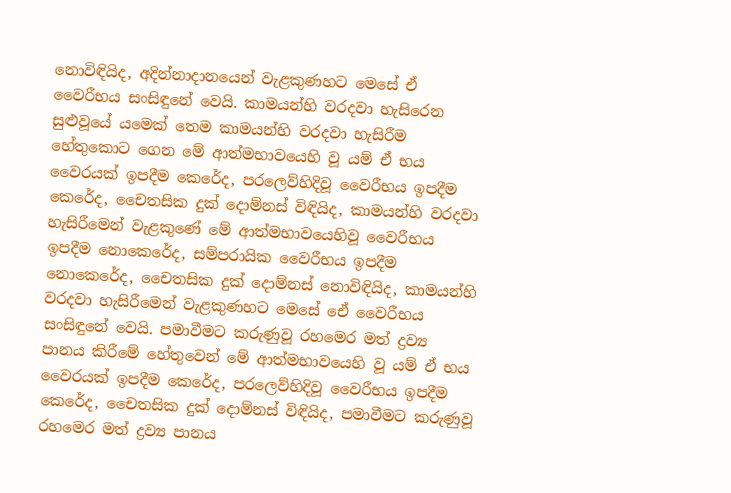නොවිඳියිද, අදින්නාදානයෙන් වැළකුණහට මෙසේ ඒ වෛරීභය සංසිඳුනේ වෙයි. කාමයන්හි වරදවා හැසිරෙන සුළුවූයේ යමෙක් තෙම කාමයන්හි වරදවා හැසිරීම හේතුකොට ගෙන මේ ආත්මභාවයෙහි වූ යම් ඒ භය වෛරයක් ඉපදීම කෙරේද, පරලෙව්හිදිවූ වෛරීභය ඉපදීම කෙරේද, චෛතසික දුක් දොම්නස් විඳියිද, කාමයන්හි වරදවා හැසිරීමෙන් වැළකුණේ මේ ආත්මභාවයෙහිවූ වෛරීභය ඉපදීම නොකෙරේද, සම්පරායික වෛරීභය ඉපදීම නොකෙරේද, චෛතසික දුක් දොම්නස් නොවිඳියිද, කාමයන්හි වරදවා හැසිරීමෙන් වැළකුණහට මෙසේ ඒෙ වෛරීභය සංසිඳුනේ වෙයි. පමාවීමට කරුණුවූ රහමෙර මත් ද්‍රව්‍ය පානය කිරීමේ හේතුවෙන් මේ ආත්මභාවයෙහි වූ යම් ඒ භය වෛරයක් ඉපදීම කෙරේද, පරලෙව්හිදිවූ වෛරීභය ඉපදීම කෙරේද, චෛතසික දුක් දොම්නස් විඳියිද, පමාවීමට කරුණුවූ රහමෙර මත් ද්‍රව්‍ය පානය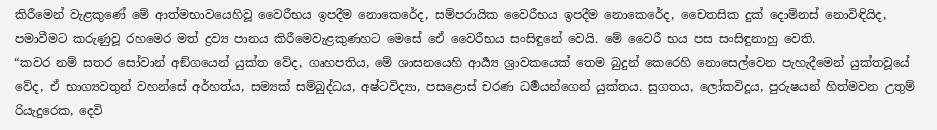කිරීමෙන් වැළකුණේ මේ ආත්මභාවයෙහිවූ වෛරීභය ඉපදීම නොකෙරේද, සම්පරායික වෛරීභය ඉපදීම නොකෙරේද, චෛතසික දුක් දොම්නස් නොවිඳියිද, පමාවීමට කරුණුවූ රහමෙර මත් ද්‍රව්‍ය පානය කිරීමෙවැළකුණහට මෙසේ ඒෙ වෛරීභය සංසිඳුනේ වෙයි. මේ වෛරී භය පස සංසිඳුනාහු වෙති.
“කවර නම් සතර සෝවාන් අඞ්ගයෙන් යුක්ත වේද, ගෘහපතිය, මේ ශාසනයෙහි ආර්‍ය්‍ය ශ්‍රාවකයෙක් තෙම බුදුන් කෙරෙහි නොසෙල්වෙන පැහැදීමෙන් යුක්තවූයේ වේද, ඒ භාග්‍යවතුන් වහන්සේ අර්හත්ය, සම්‍යක් සම්බුද්ධය, අෂ්ටවිද්‍යා, පසළොස් චරණ ධර්‍මයන්ගෙන් යුක්තය. සුගතය, ලෝකවිදූය, පුරුෂයන් හිත්මවන උතුම් රියැදුරෙක, දෙවි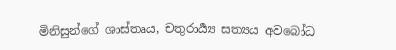මිනිසුන්ගේ ශාස්තෘය, චතුරාර්‍ය්‍ය සත්‍යය අවබෝධ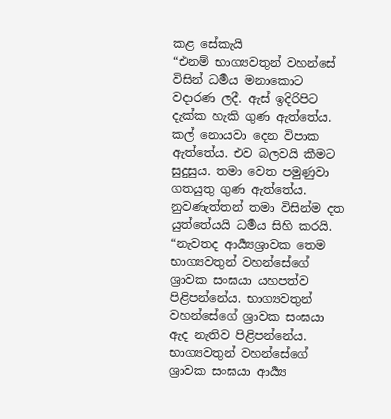කළ සේකැයි
“එනම් භාග්‍යවතුන් වහන්සේ විසින් ධර්‍මය මනාකොට වදාරණ ලදී. ඇස් ඉදිරිපිට දැක්ක හැකි ගුණ ඇත්තේය. කල් නොයවා දෙන විපාක ඇත්තේය. එව බලවයි කීමට සුදුසුය. තමා වෙත පමුණුවා ගතයුතු ගුණ ඇත්තේය. නුවණැත්තන් තමා විසින්ම දත යුත්තේයයි ධර්‍මය සිහි කරයි.
“නැවතද ආර්‍ය්‍යශ්‍රාවක තෙම භාග්‍යවතුන් වහන්සේගේ ශ්‍රාවක සංඝයා යහපත්ව පිළිපන්නේය. භාග්‍යවතුන් වහන්සේගේ ශ්‍රාවක සංඝයා ඇද නැතිව පිළිපන්නේය. භාග්‍යවතුන් වහන්සේගේ ශ්‍රාවක සංඝයා ආර්‍ය්‍ය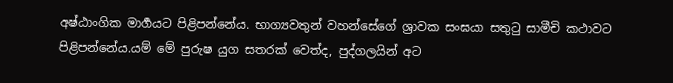අෂ්ඨාංගික මාර්‍ගයට පිළිපන්නේය. භාග්‍යවතුන් වහන්සේගේ ශ්‍රාවක සංඝයා සතුටු සාමීචි කථාවට පිළිපන්නේය.යම් මේ පුරුෂ යුග සතරක් වෙත්ද, පුද්ගලයින් අට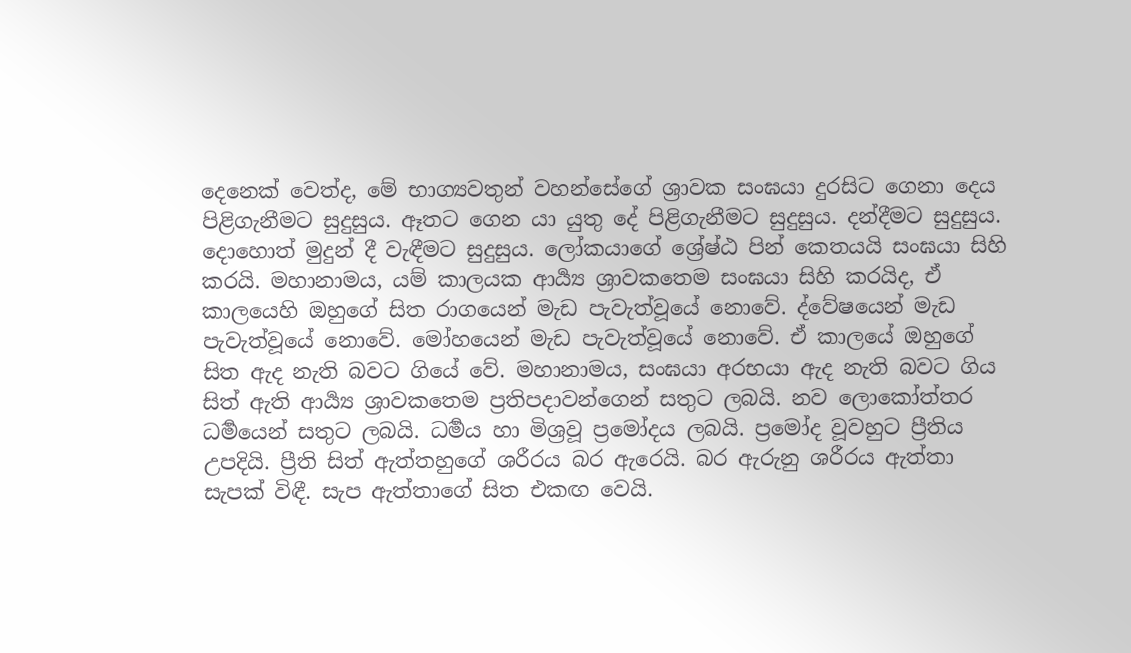දෙනෙක් වෙත්ද, මේ භාග්‍යවතුන් වහන්සේගේ ශ්‍රාවක සංඝයා දුරසිට ගෙනා දෙය පිළිගැනීමට සුදුසුය. ඈතට ගෙන යා යුතු දේ පිළිගැනීමට සුදුසුය. දන්දීමට සුදුසුය. දොහොත් මුදුන් දී වැඳීමට සුදුසුය. ලෝකයාගේ ශ්‍රේෂ්ඨ පින් කෙතයයි සංඝයා සිහි කරයි. මහානාමය, යම් කාලයක ආර්‍ය්‍ය ශ්‍රාවකතෙම සංඝයා සිහි කරයිද, ඒ කාලයෙහි ඔහුගේ සිත රාගයෙන් මැඩ පැවැත්වූයේ නොවේ. ද්වේෂයෙන් මැඩ පැවැත්වූයේ නොවේ. මෝහයෙන් මැඩ පැවැත්වූයේ නොවේ. ඒ කාලයේ ඔහුගේ සිත ඇද නැති බවට ගියේ වේ. මහානාමය, සංඝයා අරභයා ඇද නැති බවට ගිය සිත් ඇති ආර්‍ය්‍ය ශ්‍රාවකතෙම ප්‍රතිපදාවන්ගෙන් සතුට ලබයි. නව ලොකෝත්තර ධර්‍මයෙන් සතුට ලබයි. ධර්‍මය හා මිශ්‍රවූ ප්‍රමෝදය ලබයි. ප්‍රමෝද වූවහුට ප්‍රීතිය උපදියි. ප්‍රීති සිත් ඇත්තහුගේ ශරීරය බර ඇරෙයි. බර ඇරුනු ශරීරය ඇත්තා සැපක් විඳී. සැප ඇත්තාගේ සිත එකඟ වෙයි.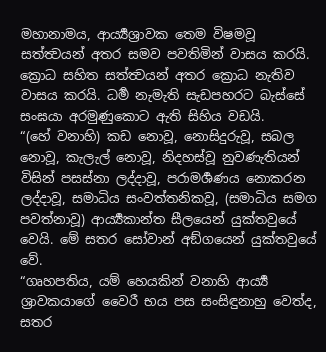මහානාමය, ආර්‍ය්‍යශ්‍රාවක තෙම විෂමවූ සත්ත්‍වයන් අතර සමව පවතිමින් වාසය කරයි. ක්‍රොධ සහිත සත්ත්‍වයන් අතර ක්‍රොධ නැතිව වාසය කරයි. ධර්‍ම නැමැති සැඩපහරට බැස්සේ සංඝයා අරමුණුකොට ඇති සිහිය වඩයි.
“(හේ වනාහි) කඩ නොවූ, නොසිදුරුවූ, සබල නොවූ, කැලැල් නොවූ, නිදහස්වූ නුවණැතියන් විසින් පසස්නා ලද්දාවූ, පරාමර්‍ශණය නොකරන ලද්දාවූ, සමාධිය සංවත්තනිකවූ, (සමාධිය සමග පවත්නාවූ) ආර්‍ය්‍යකාන්ත සීලයෙන් යුක්තවුයේ වෙයි. මේ සතර සෝවාන් අඞ්ගයෙන් යුක්තවුයේ වේ.
“ගෘහපතිය, යම් හෙයකින් වනාහි ආර්‍ය්‍ය ශ්‍රාවකයාගේ වෛරී භය පස සංසිඳුනාහු වෙත්ද, සතර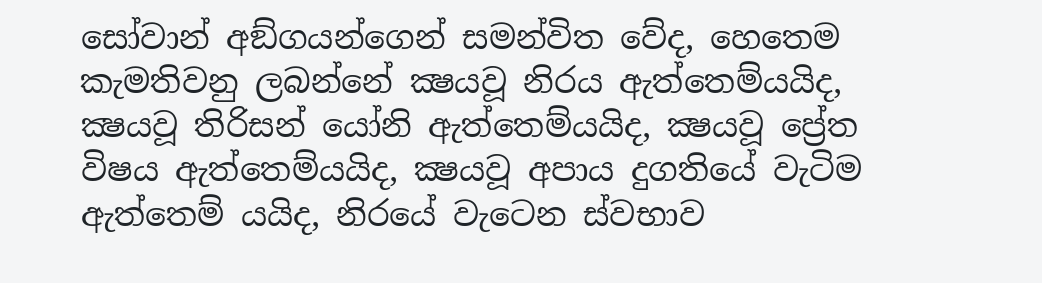සෝවාන් අඞ්ගයන්ගෙන් සමන්විත වේද, හෙතෙම කැමතිවනු ලබන්නේ ක්‍ෂයවූ නිරය ඇත්තෙම්යයිද, ක්‍ෂයවූ තිරිසන් යෝනි ඇත්තෙම්යයිද, ක්‍ෂයවූ ප්‍රේත විෂය ඇත්තෙම්යයිද, ක්‍ෂයවූ අපාය දුගතියේ වැටිම ඇත්තෙම් යයිද, නිරයේ වැටෙන ස්වභාව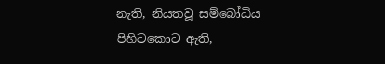නැති, නියතවූ සම්බෝධිය පිහිටකොට ඇති,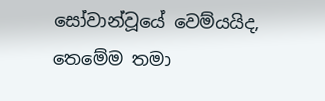සෝවාන්වූයේ වෙම්යයිද, තෙමේම තමා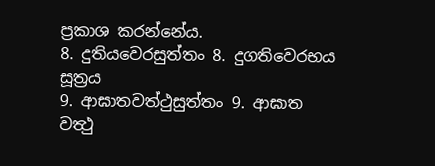ප්‍රකාශ කරන්නේය.
8. දුතියවෙරසුත්තං 8. දුගතිවෙරභය සූත්‍රය
9. ආඝාතවත්ථුසුත්තං 9. ආඝාත වත්‍ථු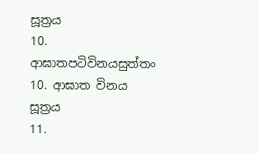සූත්‍රය
10. ආඝාතපටිවිනයසුත්තං 10. ආඝාත විනය සූත්‍රය
11.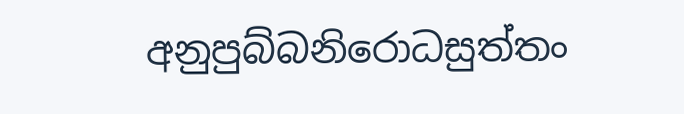අනුපුබ්බනිරොධසුත්තං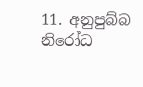11. අනුපුබ්බ නිරෝධ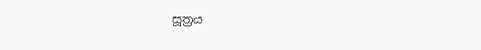සූත්‍රය